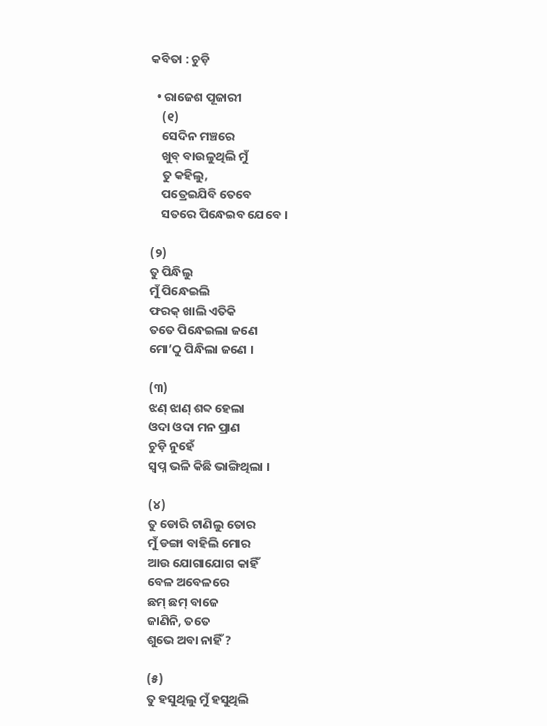କବିତା : ଚୁଡ଼ି

  • ରାଜେଶ ପୂଜାରୀ
    (୧)
    ସେଦିନ ମଞ୍ଚରେ
    ଖୁବ୍ ବାଉଳୁଥିଲି ମୁଁ
    ତୁ କହିଲୁ,
    ପତ୍ରେଇଯିବି ତେବେ
    ସତରେ ପିନ୍ଧେଇବ ଯେବେ ।

(୨)
ତୁ ପିନ୍ଧିଲୁ
ମୁଁ ପିନ୍ଧେଇଲି
ଫରକ୍ ଖାଲି ଏତିକି
ତତେ ପିନ୍ଧେଇଲା ଜଣେ
ମୋ’ଠୁ ପିନ୍ଧିଲା ଜଣେ ।

(୩)
ଝଣ୍ ଝାଣ୍ ଶବ୍ଦ ହେଲା
ଓଦା ଓଦା ମନ ପ୍ରାଣ
ଚୁଡ଼ି ନୁହେଁ
ସ୍ୱପ୍ନ ଭଳି କିଛି ଭାଙ୍ଗିଥିଲା ।

(୪)
ତୁ ଡୋରି ଟାଣିଲୁ ତୋର
ମୁଁ ଡଙ୍ଗା ବାହିଲି ମୋର
ଆଉ ଯୋଗାଯୋଗ କାହିଁ
ବେଳ ଅବେଳରେ
ଛମ୍ ଛମ୍ ବାଜେ
ଜାଣିନି, ତତେ
ଶୁଭେ ଅବା ନାହିଁ ?

(୫)
ତୁ ହସୁଥିଲୁ ମୁଁ ହସୁଥିଲି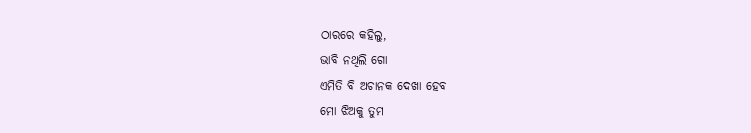ଠାରରେ କହିଲୁ,
ଭାବି ନଥିଲି ଗୋ
ଏମିତି ବି ଅଚାନକ ଦେଖା ହେବ
ମୋ ଝିଅକୁ ତୁମ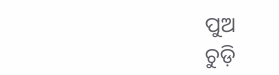ପୁଅ
ଚୁଡ଼ି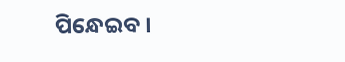ପିନ୍ଧେଇବ ।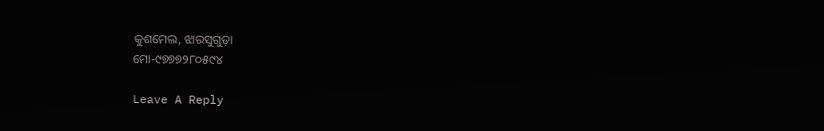କୁଶମେଲ, ଝାରସୁଗୁଡ଼ା
ମୋ-୯୭୭୭୨୮୦୫୯୪

Leave A Reply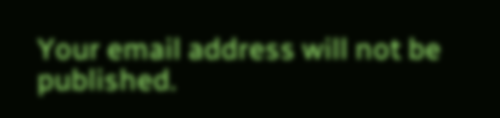Your email address will not be published.